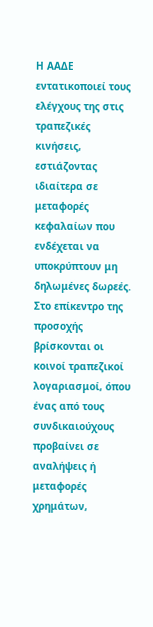Η ΑΑΔΕ εντατικοποιεί τους ελέγχους της στις τραπεζικές κινήσεις, εστιάζοντας ιδιαίτερα σε μεταφορές κεφαλαίων που ενδέχεται να υποκρύπτουν μη δηλωμένες δωρεές. Στο επίκεντρο της προσοχής βρίσκονται οι κοινοί τραπεζικοί λογαριασμοί, όπου ένας από τους συνδικαιούχους προβαίνει σε αναλήψεις ή μεταφορές χρημάτων,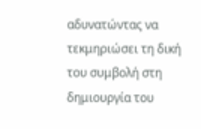αδυνατώντας να τεκμηριώσει τη δική του συμβολή στη δημιουργία του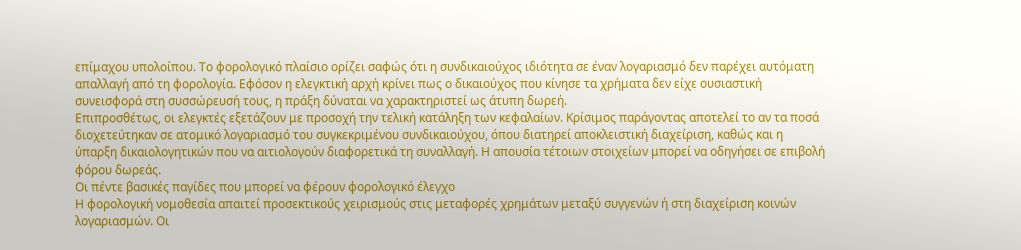επίμαχου υπολοίπου. Το φορολογικό πλαίσιο ορίζει σαφώς ότι η συνδικαιούχος ιδιότητα σε έναν λογαριασμό δεν παρέχει αυτόματη απαλλαγή από τη φορολογία. Εφόσον η ελεγκτική αρχή κρίνει πως ο δικαιούχος που κίνησε τα χρήματα δεν είχε ουσιαστική συνεισφορά στη συσσώρευσή τους, η πράξη δύναται να χαρακτηριστεί ως άτυπη δωρεή.
Επιπροσθέτως, οι ελεγκτές εξετάζουν με προσοχή την τελική κατάληξη των κεφαλαίων. Κρίσιμος παράγοντας αποτελεί το αν τα ποσά διοχετεύτηκαν σε ατομικό λογαριασμό του συγκεκριμένου συνδικαιούχου, όπου διατηρεί αποκλειστική διαχείριση, καθώς και η ύπαρξη δικαιολογητικών που να αιτιολογούν διαφορετικά τη συναλλαγή. Η απουσία τέτοιων στοιχείων μπορεί να οδηγήσει σε επιβολή φόρου δωρεάς.
Οι πέντε βασικές παγίδες που μπορεί να φέρουν φορολογικό έλεγχο
Η φορολογική νομοθεσία απαιτεί προσεκτικούς χειρισμούς στις μεταφορές χρημάτων μεταξύ συγγενών ή στη διαχείριση κοινών λογαριασμών. Οι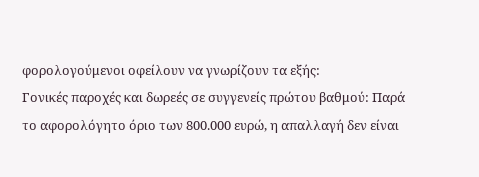φορολογούμενοι οφείλουν να γνωρίζουν τα εξής:
Γονικές παροχές και δωρεές σε συγγενείς πρώτου βαθμού: Παρά το αφορολόγητο όριο των 800.000 ευρώ, η απαλλαγή δεν είναι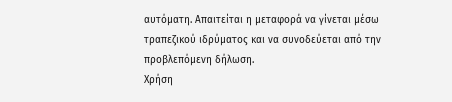αυτόματη. Απαιτείται η μεταφορά να γίνεται μέσω τραπεζικού ιδρύματος και να συνοδεύεται από την προβλεπόμενη δήλωση.
Χρήση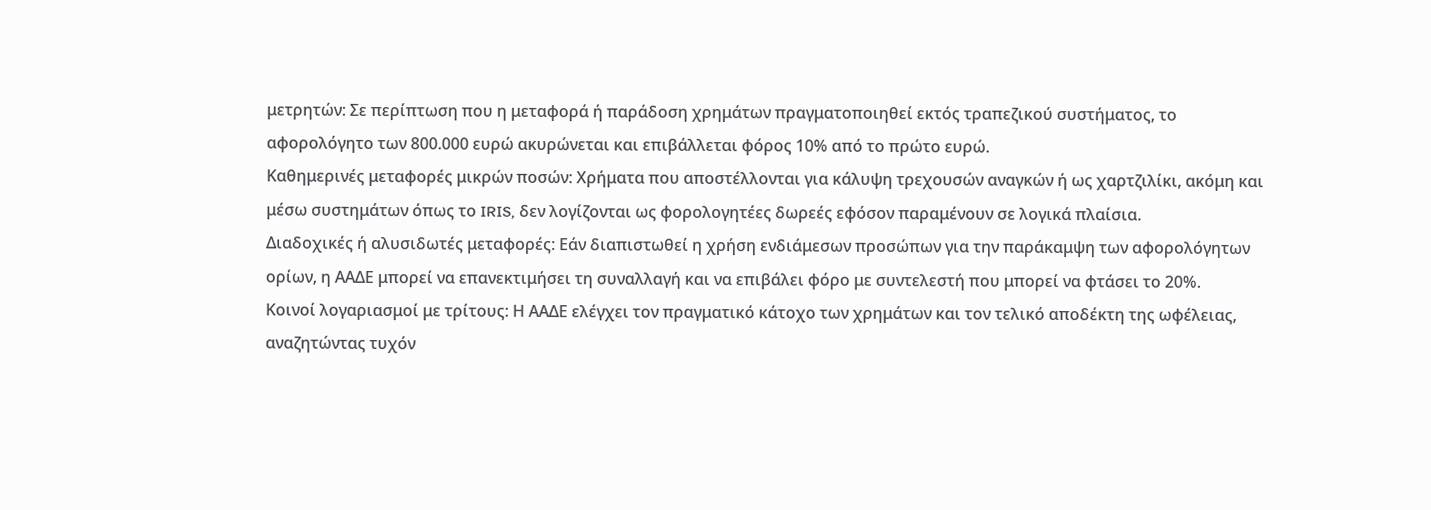μετρητών: Σε περίπτωση που η μεταφορά ή παράδοση χρημάτων πραγματοποιηθεί εκτός τραπεζικού συστήματος, το αφορολόγητο των 800.000 ευρώ ακυρώνεται και επιβάλλεται φόρος 10% από το πρώτο ευρώ.
Καθημερινές μεταφορές μικρών ποσών: Χρήματα που αποστέλλονται για κάλυψη τρεχουσών αναγκών ή ως χαρτζιλίκι, ακόμη και μέσω συστημάτων όπως το IRIS, δεν λογίζονται ως φορολογητέες δωρεές εφόσον παραμένουν σε λογικά πλαίσια.
Διαδοχικές ή αλυσιδωτές μεταφορές: Εάν διαπιστωθεί η χρήση ενδιάμεσων προσώπων για την παράκαμψη των αφορολόγητων ορίων, η ΑΑΔΕ μπορεί να επανεκτιμήσει τη συναλλαγή και να επιβάλει φόρο με συντελεστή που μπορεί να φτάσει το 20%.
Κοινοί λογαριασμοί με τρίτους: Η ΑΑΔΕ ελέγχει τον πραγματικό κάτοχο των χρημάτων και τον τελικό αποδέκτη της ωφέλειας, αναζητώντας τυχόν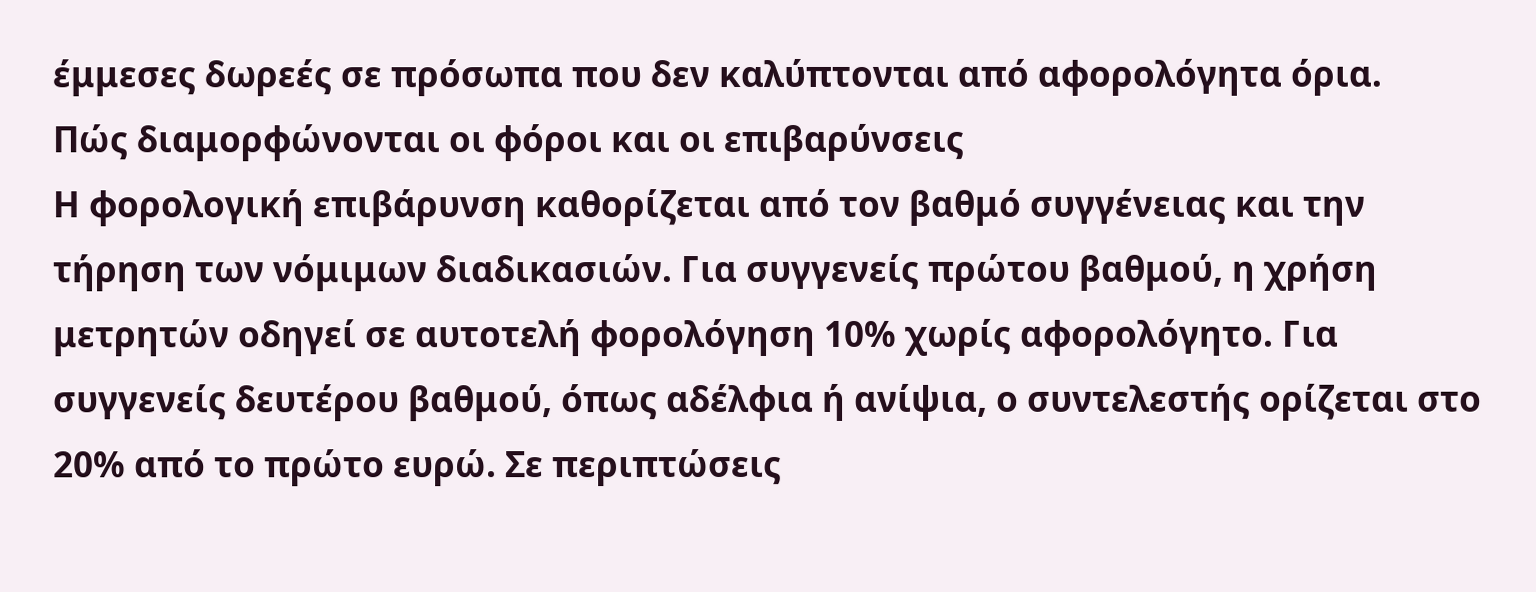έμμεσες δωρεές σε πρόσωπα που δεν καλύπτονται από αφορολόγητα όρια.
Πώς διαμορφώνονται οι φόροι και οι επιβαρύνσεις
Η φορολογική επιβάρυνση καθορίζεται από τον βαθμό συγγένειας και την τήρηση των νόμιμων διαδικασιών. Για συγγενείς πρώτου βαθμού, η χρήση μετρητών οδηγεί σε αυτοτελή φορολόγηση 10% χωρίς αφορολόγητο. Για συγγενείς δευτέρου βαθμού, όπως αδέλφια ή ανίψια, ο συντελεστής ορίζεται στο 20% από το πρώτο ευρώ. Σε περιπτώσεις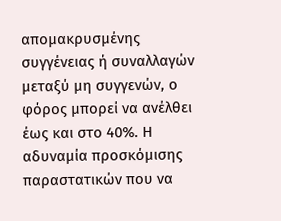απομακρυσμένης συγγένειας ή συναλλαγών μεταξύ μη συγγενών, ο φόρος μπορεί να ανέλθει έως και στο 40%. Η αδυναμία προσκόμισης παραστατικών που να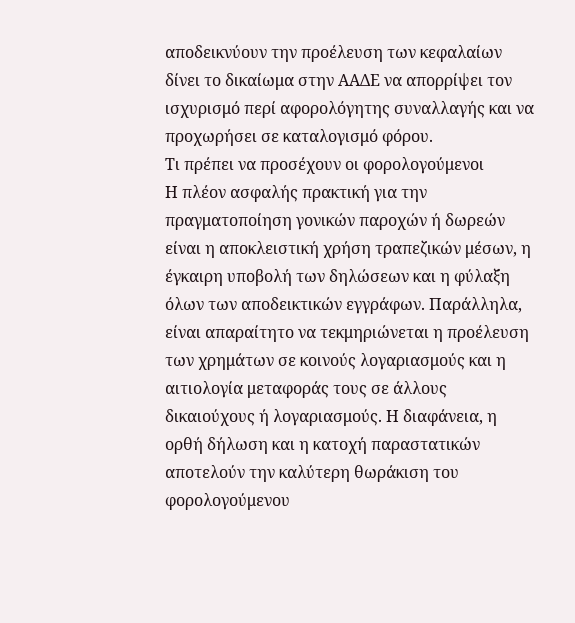αποδεικνύουν την προέλευση των κεφαλαίων δίνει το δικαίωμα στην ΑΑΔΕ να απορρίψει τον ισχυρισμό περί αφορολόγητης συναλλαγής και να προχωρήσει σε καταλογισμό φόρου.
Τι πρέπει να προσέχουν οι φορολογούμενοι
Η πλέον ασφαλής πρακτική για την πραγματοποίηση γονικών παροχών ή δωρεών είναι η αποκλειστική χρήση τραπεζικών μέσων, η έγκαιρη υποβολή των δηλώσεων και η φύλαξη όλων των αποδεικτικών εγγράφων. Παράλληλα, είναι απαραίτητο να τεκμηριώνεται η προέλευση των χρημάτων σε κοινούς λογαριασμούς και η αιτιολογία μεταφοράς τους σε άλλους δικαιούχους ή λογαριασμούς. Η διαφάνεια, η ορθή δήλωση και η κατοχή παραστατικών αποτελούν την καλύτερη θωράκιση του φορολογούμενου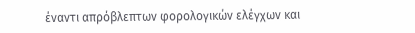έναντι απρόβλεπτων φορολογικών ελέγχων και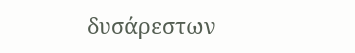δυσάρεστων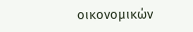οικονομικών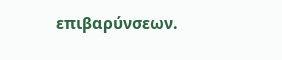επιβαρύνσεων.